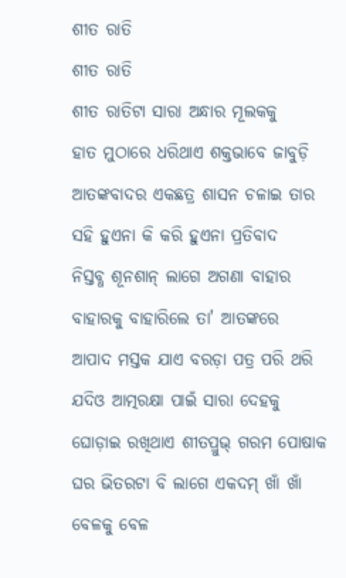ଶୀତ ରାତି
ଶୀତ ରାତି
ଶୀତ ରାତିଟା ସାରା ଅନ୍ଧାର ମୂଲକକୁ
ହାତ ମୁଠାରେ ଧରିଥାଏ ଶକ୍ତଭାବେ ଜାବୁଡ଼ି
ଆତଙ୍କବାଦର ଏକଛତ୍ର ଶାସନ ଚଳାଇ ତାର
ସହି ହୁଏନା କି କରି ହୁଏନା ପ୍ରତିବାଦ
ନିସ୍ତବ୍ଧ ଶୂନଶାନ୍ ଲାଗେ ଅଗଣା ବାହାର
ବାହାରକୁ ବାହାରିଲେ ତା' ଆତଙ୍କରେ
ଆପାଦ ମସ୍ତକ ଯାଏ ବରଡ଼ା ପତ୍ର ପରି ଥରି
ଯଦିଓ ଆତ୍ମରକ୍ଷା ପାଇଁ ସାରା ଦେହକୁ
ଘୋଡ଼ାଇ ରଖିଥାଏ ଶୀତପ୍ରୁଭ୍ ଗରମ ପୋଷାକ
ଘର ଭିତରଟା ବି ଲାଗେ ଏକଦମ୍ ଖାଁ ଖାଁ
ବେଳକୁ ବେଳ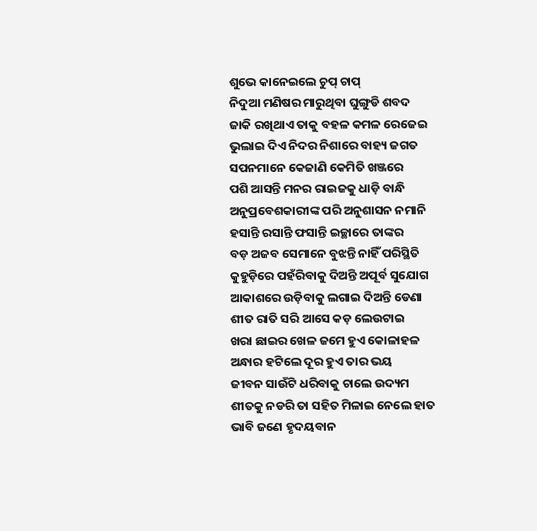ଶୁଭେ କାନେଇଲେ ଚୁପ୍ ଚାପ୍
ନିଦୁଆ ମଣିଷର ମାରୁଥିବା ଘୁଙ୍ଗୁଡି ଶବଦ
ଜାକି ରଖିଥାଏ ତାକୁ ବହଳ କମଳ ରେଜେଇ
ଭୁଲାଇ ଦିଏ ନିଦର ନିଶାରେ ବାହ୍ୟ ଜଗତ
ସପନମାନେ କେଜାଣି କେମିତି ଖଞ୍ଜରେ
ପଶି ଆସନ୍ତି ମନର ରାଇଜକୁ ଧାଡ଼ି ବାନ୍ଧି
ଅନୁପ୍ରବେଶକାରୀଙ୍କ ପରି ଅନୁଶାସନ ନମାନି
ହସାନ୍ତି ରସାନ୍ତି ଫସାନ୍ତି ଇଚ୍ଛାରେ ତାଙ୍କର
ବଡ଼ ଅଜବ ସେମାନେ ବୁଝନ୍ତି ନାହିଁ ପରିସ୍ଥିତି
କୁହୁଡ଼ିରେ ପହଁରିବାକୁ ଦିଅନ୍ତି ଅପୂର୍ବ ସୁଯୋଗ
ଆକାଶରେ ଉଡ଼ିବାକୁ ଲଗାଇ ଦିଅନ୍ତି ଡେଣା
ଶୀତ ରାତି ସରି ଆସେ କଡ଼ ଲେଉଟାଇ
ଖରା ଛାଇର ଖେଳ ଜମେ ହୁଏ କୋଳାହଳ
ଅନ୍ଧାର ହଟିଲେ ଦୂର ହୁଏ ତାର ଭୟ
ଜୀବନ ସାଉଁଟି ଧରିବାକୁ ଚାଲେ ଉଦ୍ୟମ
ଶୀତକୁ ନଡରି ତା ସହିତ ମିଳାଇ ନେଲେ ହାତ
ଭାବି ଜଣେ ହୃଦୟବାନ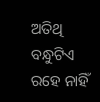ଅତିଥି ବନ୍ଧୁଟିଏ
ରହେ ନାହିଁ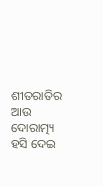ଶୀତରାତିର ଆଉ ଦୋରାତ୍ମ୍ୟ
ହସି ଦେଇ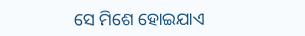ସେ ମିଶେ ହୋଇଯାଏ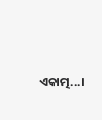ଏକାତ୍ମ...।